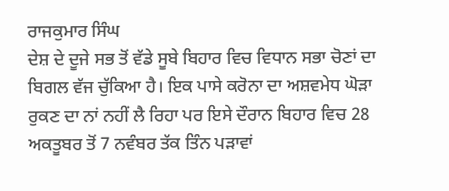ਰਾਜਕੁਮਾਰ ਸਿੰਘ
ਦੇਸ਼ ਦੇ ਦੂਜੇ ਸਭ ਤੋਂ ਵੱਡੇ ਸੂਬੇ ਬਿਹਾਰ ਵਿਚ ਵਿਧਾਨ ਸਭਾ ਚੋਣਾਂ ਦਾ ਬਿਗਲ ਵੱਜ ਚੁੱਕਿਆ ਹੈ। ਇਕ ਪਾਸੇ ਕਰੋਨਾ ਦਾ ਅਸ਼ਵਮੇਧ ਘੋੜਾ ਰੁਕਣ ਦਾ ਨਾਂ ਨਹੀਂ ਲੈ ਰਿਹਾ ਪਰ ਇਸੇ ਦੌਰਾਨ ਬਿਹਾਰ ਵਿਚ 28 ਅਕਤੂਬਰ ਤੋਂ 7 ਨਵੰਬਰ ਤੱਕ ਤਿੰਨ ਪੜਾਵਾਂ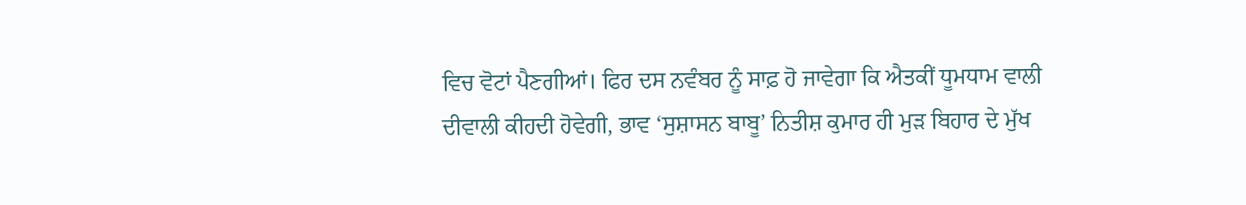ਵਿਚ ਵੋਟਾਂ ਪੈਣਗੀਆਂ। ਫਿਰ ਦਸ ਨਵੰਬਰ ਨੂੰ ਸਾਫ਼ ਹੋ ਜਾਵੇਗਾ ਕਿ ਐਤਕੀਂ ਧੂਮਧਾਮ ਵਾਲੀ ਦੀਵਾਲੀ ਕੀਹਦੀ ਹੋਵੇਗੀ, ਭਾਵ ‘ਸੁਸ਼ਾਸਨ ਬਾਬੂ’ ਨਿਤੀਸ਼ ਕੁਮਾਰ ਹੀ ਮੁੜ ਬਿਹਾਰ ਦੇ ਮੁੱਖ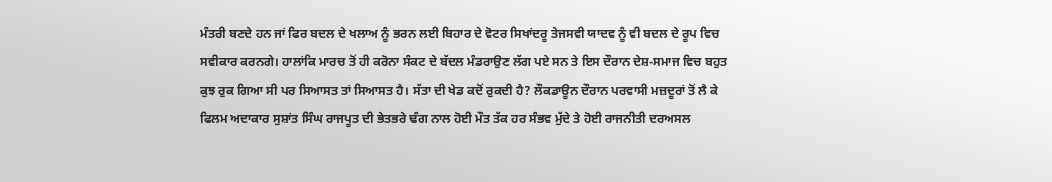ਮੰਤਰੀ ਬਣਦੇ ਹਨ ਜਾਂ ਫਿਰ ਬਦਲ ਦੇ ਖਲਾਅ ਨੂੰ ਭਰਨ ਲਈ ਬਿਹਾਰ ਦੇ ਵੋਟਰ ਸਿਖਾਂਦਰੂ ਤੇਜਸਵੀ ਯਾਦਵ ਨੂੰ ਵੀ ਬਦਲ ਦੇ ਰੂਪ ਵਿਚ ਸਵੀਕਾਰ ਕਰਨਗੇ। ਹਾਲਾਂਕਿ ਮਾਰਚ ਤੋਂ ਹੀ ਕਰੋਨਾ ਸੰਕਟ ਦੇ ਬੱਦਲ ਮੰਡਰਾਉਣ ਲੱਗ ਪਏ ਸਨ ਤੇ ਇਸ ਦੌਰਾਨ ਦੇਸ਼-ਸਮਾਜ ਵਿਚ ਬਹੁਤ ਕੁਝ ਰੁਕ ਗਿਆ ਸੀ ਪਰ ਸਿਆਸਤ ਤਾਂ ਸਿਆਸਤ ਹੈ। ਸੱਤਾ ਦੀ ਖੇਡ ਕਦੋਂ ਰੁਕਦੀ ਹੈ? ਲੌਕਡਾਊਨ ਦੌਰਾਨ ਪਰਵਾਸੀ ਮਜ਼ਦੂਰਾਂ ਤੋਂ ਲੈ ਕੇ ਫਿਲਮ ਅਦਾਕਾਰ ਸੁਸ਼ਾਂਤ ਸਿੰਘ ਰਾਜਪੂਤ ਦੀ ਭੇਤਭਰੇ ਢੰਗ ਨਾਲ ਹੋਈ ਮੌਤ ਤੱਕ ਹਰ ਸੰਭਵ ਮੁੱਦੇ ਤੇ ਹੋਈ ਰਾਜਨੀਤੀ ਦਰਅਸਲ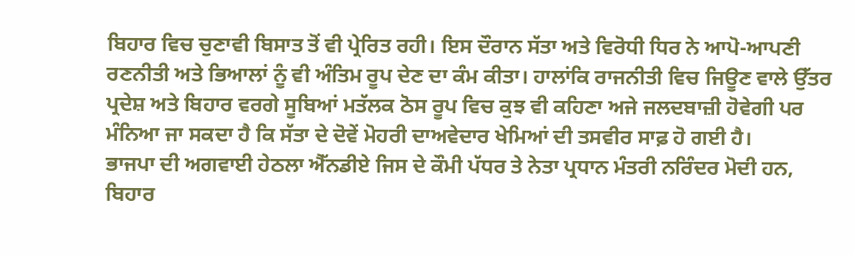ਬਿਹਾਰ ਵਿਚ ਚੁਣਾਵੀ ਬਿਸਾਤ ਤੋਂ ਵੀ ਪ੍ਰੇਰਿਤ ਰਹੀ। ਇਸ ਦੌਰਾਨ ਸੱਤਾ ਅਤੇ ਵਿਰੋਧੀ ਧਿਰ ਨੇ ਆਪੋ-ਆਪਣੀ ਰਣਨੀਤੀ ਅਤੇ ਭਿਆਲਾਂ ਨੂੰ ਵੀ ਅੰਤਿਮ ਰੂਪ ਦੇਣ ਦਾ ਕੰਮ ਕੀਤਾ। ਹਾਲਾਂਕਿ ਰਾਜਨੀਤੀ ਵਿਚ ਜਿਊਣ ਵਾਲੇ ਉੱਤਰ ਪ੍ਰਦੇਸ਼ ਅਤੇ ਬਿਹਾਰ ਵਰਗੇ ਸੂਬਿਆਂ ਮਤੱਲਕ ਠੋਸ ਰੂਪ ਵਿਚ ਕੁਝ ਵੀ ਕਹਿਣਾ ਅਜੇ ਜਲਦਬਾਜ਼ੀ ਹੋਵੇਗੀ ਪਰ ਮੰਨਿਆ ਜਾ ਸਕਦਾ ਹੈ ਕਿ ਸੱਤਾ ਦੇ ਦੋਵੇਂ ਮੋਹਰੀ ਦਾਅਵੇਦਾਰ ਖੇਮਿਆਂ ਦੀ ਤਸਵੀਰ ਸਾਫ਼ ਹੋ ਗਈ ਹੈ।
ਭਾਜਪਾ ਦੀ ਅਗਵਾਈ ਹੇਠਲਾ ਐੱਨਡੀਏ ਜਿਸ ਦੇ ਕੌਮੀ ਪੱਧਰ ਤੇ ਨੇਤਾ ਪ੍ਰਧਾਨ ਮੰਤਰੀ ਨਰਿੰਦਰ ਮੋਦੀ ਹਨ, ਬਿਹਾਰ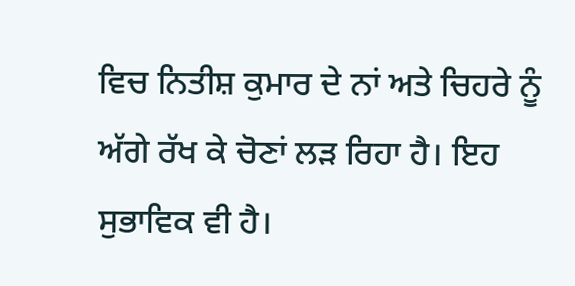ਵਿਚ ਨਿਤੀਸ਼ ਕੁਮਾਰ ਦੇ ਨਾਂ ਅਤੇ ਚਿਹਰੇ ਨੂੰ ਅੱਗੇ ਰੱਖ ਕੇ ਚੋਣਾਂ ਲੜ ਰਿਹਾ ਹੈ। ਇਹ ਸੁਭਾਵਿਕ ਵੀ ਹੈ।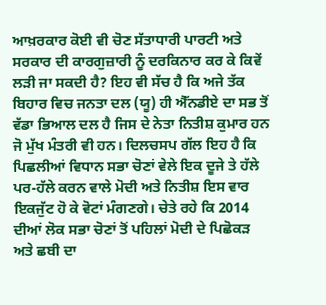ਆਖ਼ਰਕਾਰ ਕੋਈ ਵੀ ਚੋਣ ਸੱਤਾਧਾਰੀ ਪਾਰਟੀ ਅਤੇ ਸਰਕਾਰ ਦੀ ਕਾਰਗੁਜ਼ਾਰੀ ਨੂੰ ਦਰਕਿਨਾਰ ਕਰ ਕੇ ਕਿਵੇਂ ਲੜੀ ਜਾ ਸਕਦੀ ਹੈ? ਇਹ ਵੀ ਸੱਚ ਹੈ ਕਿ ਅਜੇ ਤੱਕ ਬਿਹਾਰ ਵਿਚ ਜਨਤਾ ਦਲ (ਯੂ) ਹੀ ਐੱਨਡੀਏ ਦਾ ਸਭ ਤੋਂ ਵੱਡਾ ਭਿਆਲ ਦਲ ਹੈ ਜਿਸ ਦੇ ਨੇਤਾ ਨਿਤੀਸ਼ ਕੁਮਾਰ ਹਨ ਜੋ ਮੁੱਖ ਮੰਤਰੀ ਵੀ ਹਨ। ਦਿਲਚਸਪ ਗੱਲ ਇਹ ਹੈ ਕਿ ਪਿਛਲੀਆਂ ਵਿਧਾਨ ਸਭਾ ਚੋਣਾਂ ਵੇਲੇ ਇਕ ਦੂਜੇ ਤੇ ਹੱਲੇ ਪਰ-ਹੱਲੇ ਕਰਨ ਵਾਲੇ ਮੋਦੀ ਅਤੇ ਨਿਤੀਸ਼ ਇਸ ਵਾਰ ਇਕਜੁੱਟ ਹੋ ਕੇ ਵੋਟਾਂ ਮੰਗਣਗੇ। ਚੇਤੇ ਰਹੇ ਕਿ 2014 ਦੀਆਂ ਲੋਕ ਸਭਾ ਚੋਣਾਂ ਤੋਂ ਪਹਿਲਾਂ ਮੋਦੀ ਦੇ ਪਿਛੋਕੜ ਅਤੇ ਛਬੀ ਦਾ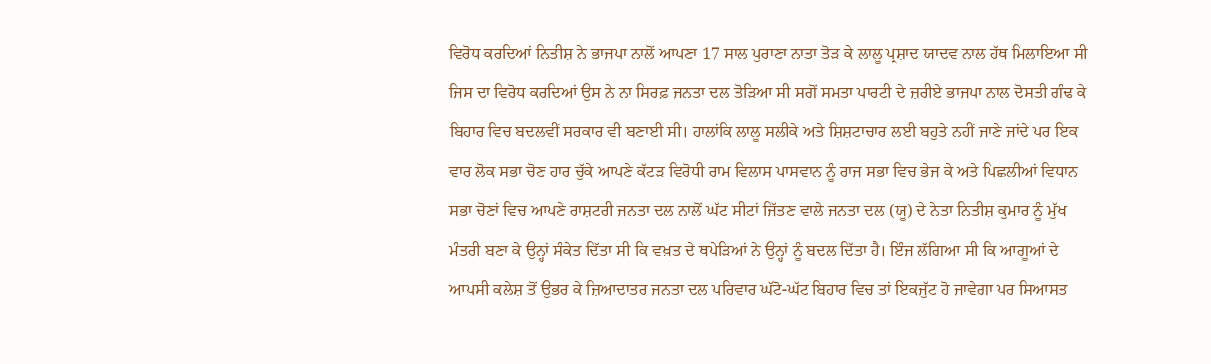ਵਿਰੋਧ ਕਰਦਿਆਂ ਨਿਤੀਸ਼ ਨੇ ਭਾਜਪਾ ਨਾਲੋਂ ਆਪਣਾ 17 ਸਾਲ ਪੁਰਾਣਾ ਨਾਤਾ ਤੋੜ ਕੇ ਲਾਲੂ ਪ੍ਰਸ਼ਾਦ ਯਾਦਵ ਨਾਲ ਹੱਥ ਮਿਲਾਇਆ ਸੀ ਜਿਸ ਦਾ ਵਿਰੋਧ ਕਰਦਿਆਂ ਉਸ ਨੇ ਨਾ ਸਿਰਫ਼ ਜਨਤਾ ਦਲ ਤੋੜਿਆ ਸੀ ਸਗੋਂ ਸਮਤਾ ਪਾਰਟੀ ਦੇ ਜ਼ਰੀਏ ਭਾਜਪਾ ਨਾਲ ਦੋਸਤੀ ਗੰਢ ਕੇ ਬਿਹਾਰ ਵਿਚ ਬਦਲਵੀਂ ਸਰਕਾਰ ਵੀ ਬਣਾਈ ਸੀ। ਹਾਲਾਂਕਿ ਲਾਲੂ ਸਲੀਕੇ ਅਤੇ ਸ਼ਿਸ਼ਟਾਚਾਰ ਲਈ ਬਹੁਤੇ ਨਹੀਂ ਜਾਣੇ ਜਾਂਦੇ ਪਰ ਇਕ ਵਾਰ ਲੋਕ ਸਭਾ ਚੋਣ ਹਾਰ ਚੁੱਕੇ ਆਪਣੇ ਕੱਟੜ ਵਿਰੋਧੀ ਰਾਮ ਵਿਲਾਸ ਪਾਸਵਾਨ ਨੂੰ ਰਾਜ ਸਭਾ ਵਿਚ ਭੇਜ ਕੇ ਅਤੇ ਪਿਛਲੀਆਂ ਵਿਧਾਨ ਸਭਾ ਚੋਣਾਂ ਵਿਚ ਆਪਣੇ ਰਾਸ਼ਟਰੀ ਜਨਤਾ ਦਲ ਨਾਲੋਂ ਘੱਟ ਸੀਟਾਂ ਜਿੱਤਣ ਵਾਲੇ ਜਨਤਾ ਦਲ (ਯੂ) ਦੇ ਨੇਤਾ ਨਿਤੀਸ਼ ਕੁਮਾਰ ਨੂੰ ਮੁੱਖ ਮੰਤਰੀ ਬਣਾ ਕੇ ਉਨ੍ਹਾਂ ਸੰਕੇਤ ਦਿੱਤਾ ਸੀ ਕਿ ਵਖ਼ਤ ਦੇ ਥਪੇੜਿਆਂ ਨੇ ਉਨ੍ਹਾਂ ਨੂੰ ਬਦਲ ਦਿੱਤਾ ਹੈ। ਇੰਜ ਲੱਗਿਆ ਸੀ ਕਿ ਆਗੂਆਂ ਦੇ ਆਪਸੀ ਕਲੇਸ਼ ਤੋਂ ਉਭਰ ਕੇ ਜ਼ਿਆਦਾਤਰ ਜਨਤਾ ਦਲ ਪਰਿਵਾਰ ਘੱਟੋ-ਘੱਟ ਬਿਹਾਰ ਵਿਚ ਤਾਂ ਇਕਜੁੱਟ ਹੋ ਜਾਵੇਗਾ ਪਰ ਸਿਆਸਤ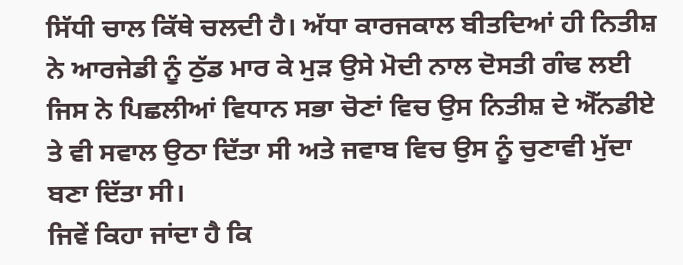ਸਿੱਧੀ ਚਾਲ ਕਿੱਥੇ ਚਲਦੀ ਹੈ। ਅੱਧਾ ਕਾਰਜਕਾਲ ਬੀਤਦਿਆਂ ਹੀ ਨਿਤੀਸ਼ ਨੇ ਆਰਜੇਡੀ ਨੂੰ ਠੁੱਡ ਮਾਰ ਕੇ ਮੁੜ ਉਸੇ ਮੋਦੀ ਨਾਲ ਦੋਸਤੀ ਗੰਢ ਲਈ ਜਿਸ ਨੇ ਪਿਛਲੀਆਂ ਵਿਧਾਨ ਸਭਾ ਚੋਣਾਂ ਵਿਚ ਉਸ ਨਿਤੀਸ਼ ਦੇ ਐੱਨਡੀਏ ਤੇ ਵੀ ਸਵਾਲ ਉਠਾ ਦਿੱਤਾ ਸੀ ਅਤੇ ਜਵਾਬ ਵਿਚ ਉਸ ਨੂੰ ਚੁਣਾਵੀ ਮੁੱਦਾ ਬਣਾ ਦਿੱਤਾ ਸੀ।
ਜਿਵੇਂ ਕਿਹਾ ਜਾਂਦਾ ਹੈ ਕਿ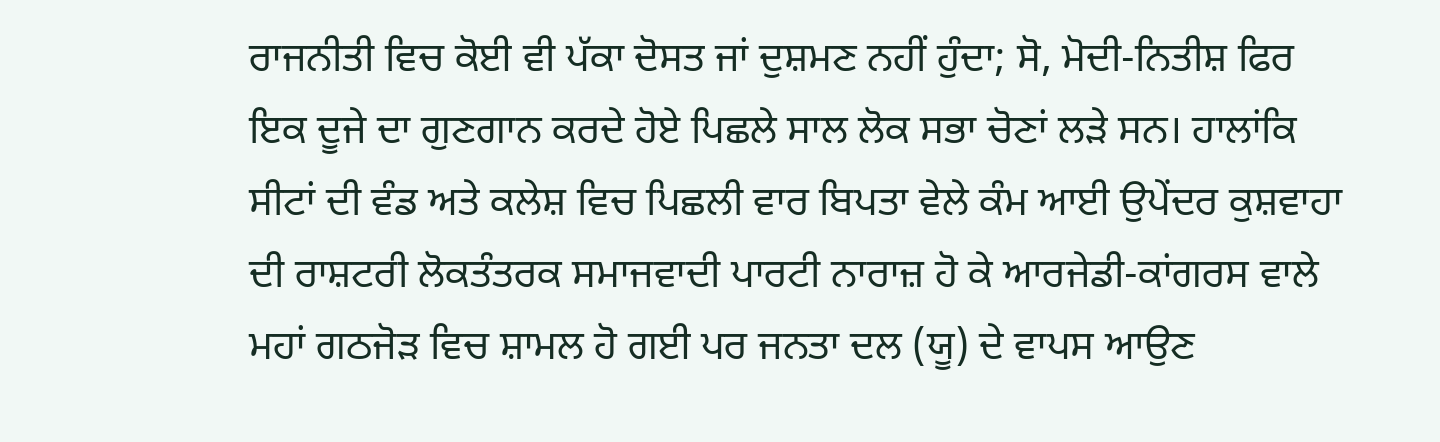ਰਾਜਨੀਤੀ ਵਿਚ ਕੋਈ ਵੀ ਪੱਕਾ ਦੋਸਤ ਜਾਂ ਦੁਸ਼ਮਣ ਨਹੀਂ ਹੁੰਦਾ; ਸੋ, ਮੋਦੀ-ਨਿਤੀਸ਼ ਫਿਰ ਇਕ ਦੂਜੇ ਦਾ ਗੁਣਗਾਨ ਕਰਦੇ ਹੋਏ ਪਿਛਲੇ ਸਾਲ ਲੋਕ ਸਭਾ ਚੋਣਾਂ ਲੜੇ ਸਨ। ਹਾਲਾਂਕਿ ਸੀਟਾਂ ਦੀ ਵੰਡ ਅਤੇ ਕਲੇਸ਼ ਵਿਚ ਪਿਛਲੀ ਵਾਰ ਬਿਪਤਾ ਵੇਲੇ ਕੰਮ ਆਈ ਉਪੇਂਦਰ ਕੁਸ਼ਵਾਹਾ ਦੀ ਰਾਸ਼ਟਰੀ ਲੋਕਤੰਤਰਕ ਸਮਾਜਵਾਦੀ ਪਾਰਟੀ ਨਾਰਾਜ਼ ਹੋ ਕੇ ਆਰਜੇਡੀ-ਕਾਂਗਰਸ ਵਾਲੇ ਮਹਾਂ ਗਠਜੋੜ ਵਿਚ ਸ਼ਾਮਲ ਹੋ ਗਈ ਪਰ ਜਨਤਾ ਦਲ (ਯੂ) ਦੇ ਵਾਪਸ ਆਉਣ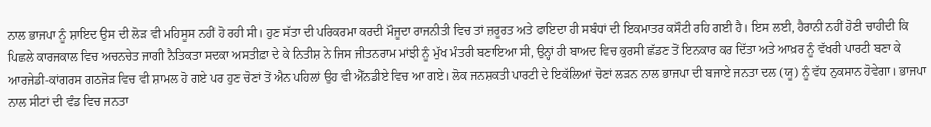ਨਾਲ ਭਾਜਪਾ ਨੂੰ ਸ਼ਾਇਦ ਉਸ ਦੀ ਲੋੜ ਵੀ ਮਹਿਸੂਸ ਨਹੀਂ ਹੋ ਰਹੀ ਸੀ। ਹੁਣ ਸੱਤਾ ਦੀ ਪਰਿਕਰਮਾ ਕਰਦੀ ਮੌਜੂਦਾ ਰਾਜਨੀਤੀ ਵਿਚ ਤਾਂ ਜ਼ਰੂਰਤ ਅਤੇ ਫਾਇਦਾ ਹੀ ਸਬੰਧਾਂ ਦੀ ਇਕਮਾਤਰ ਕਸੌਟੀ ਰਹਿ ਗਈ ਹੈ। ਇਸ ਲਈ, ਹੈਰਾਨੀ ਨਹੀਂ ਹੋਣੀ ਚਾਹੀਦੀ ਕਿ ਪਿਛਲੇ ਕਾਰਜਕਾਲ ਵਿਚ ਅਚਨਚੇਤ ਜਾਗੀ ਨੈਤਿਕਤਾ ਸਦਕਾ ਅਸਤੀਫ਼ਾ ਦੇ ਕੇ ਨਿਤੀਸ਼ ਨੇ ਜਿਸ ਜੀਤਨਰਾਮ ਮਾਂਝੀ ਨੂੰ ਮੁੱਖ ਮੰਤਰੀ ਬਣਾਇਆ ਸੀ, ਉਨ੍ਹਾਂ ਹੀ ਬਾਅਦ ਵਿਚ ਕੁਰਸੀ ਛੱਡਣ ਤੋਂ ਇਨਕਾਰ ਕਰ ਦਿੱਤਾ ਅਤੇ ਆਖ਼ਰ ਨੂੰ ਵੱਖਰੀ ਪਾਰਟੀ ਬਣਾ ਕੇ ਆਰਜੇਡੀ-ਕਾਂਗਰਸ ਗਠਜੋੜ ਵਿਚ ਵੀ ਸ਼ਾਮਲ ਹੋ ਗਏ ਪਰ ਹੁਣ ਚੋਣਾਂ ਤੋਂ ਐਨ ਪਹਿਲਾਂ ਉਹ ਵੀ ਐੱਨਡੀਏ ਵਿਚ ਆ ਗਏ। ਲੋਕ ਜਨਸ਼ਕਤੀ ਪਾਰਟੀ ਦੇ ਇਕੱਲਿਆਂ ਚੋਣਾਂ ਲੜਨ ਨਾਲ ਭਾਜਪਾ ਦੀ ਬਜਾਏ ਜਨਤਾ ਦਲ (ਯੂ) ਨੂੰ ਵੱਧ ਨੁਕਸਾਨ ਹੋਵੇਗਾ। ਭਾਜਪਾ ਨਾਲ ਸੀਟਾਂ ਦੀ ਵੰਡ ਵਿਚ ਜਨਤਾ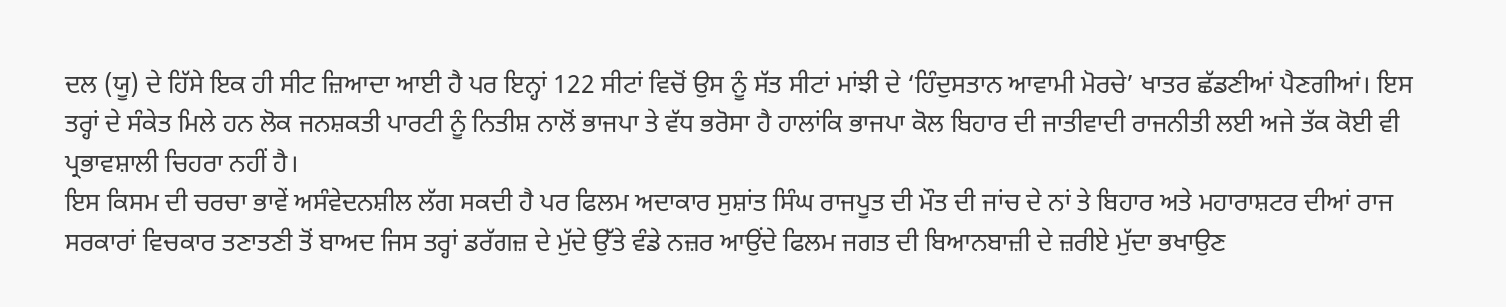ਦਲ (ਯੂ) ਦੇ ਹਿੱਸੇ ਇਕ ਹੀ ਸੀਟ ਜ਼ਿਆਦਾ ਆਈ ਹੈ ਪਰ ਇਨ੍ਹਾਂ 122 ਸੀਟਾਂ ਵਿਚੋਂ ਉਸ ਨੂੰ ਸੱਤ ਸੀਟਾਂ ਮਾਂਝੀ ਦੇ ‘ਹਿੰਦੁਸਤਾਨ ਆਵਾਮੀ ਮੋਰਚੇ’ ਖਾਤਰ ਛੱਡਣੀਆਂ ਪੈਣਗੀਆਂ। ਇਸ ਤਰ੍ਹਾਂ ਦੇ ਸੰਕੇਤ ਮਿਲੇ ਹਨ ਲੋਕ ਜਨਸ਼ਕਤੀ ਪਾਰਟੀ ਨੂੰ ਨਿਤੀਸ਼ ਨਾਲੋਂ ਭਾਜਪਾ ਤੇ ਵੱਧ ਭਰੋਸਾ ਹੈ ਹਾਲਾਂਕਿ ਭਾਜਪਾ ਕੋਲ ਬਿਹਾਰ ਦੀ ਜਾਤੀਵਾਦੀ ਰਾਜਨੀਤੀ ਲਈ ਅਜੇ ਤੱਕ ਕੋਈ ਵੀ ਪ੍ਰਭਾਵਸ਼ਾਲੀ ਚਿਹਰਾ ਨਹੀਂ ਹੈ।
ਇਸ ਕਿਸਮ ਦੀ ਚਰਚਾ ਭਾਵੇਂ ਅਸੰਵੇਦਨਸ਼ੀਲ ਲੱਗ ਸਕਦੀ ਹੈ ਪਰ ਫਿਲਮ ਅਦਾਕਾਰ ਸੁਸ਼ਾਂਤ ਸਿੰਘ ਰਾਜਪੂਤ ਦੀ ਮੌਤ ਦੀ ਜਾਂਚ ਦੇ ਨਾਂ ਤੇ ਬਿਹਾਰ ਅਤੇ ਮਹਾਰਾਸ਼ਟਰ ਦੀਆਂ ਰਾਜ ਸਰਕਾਰਾਂ ਵਿਚਕਾਰ ਤਣਾਤਣੀ ਤੋਂ ਬਾਅਦ ਜਿਸ ਤਰ੍ਹਾਂ ਡਰੱਗਜ਼ ਦੇ ਮੁੱਦੇ ਉੱਤੇ ਵੰਡੇ ਨਜ਼ਰ ਆਉਂਦੇ ਫਿਲਮ ਜਗਤ ਦੀ ਬਿਆਨਬਾਜ਼ੀ ਦੇ ਜ਼ਰੀਏ ਮੁੱਦਾ ਭਖਾਉਣ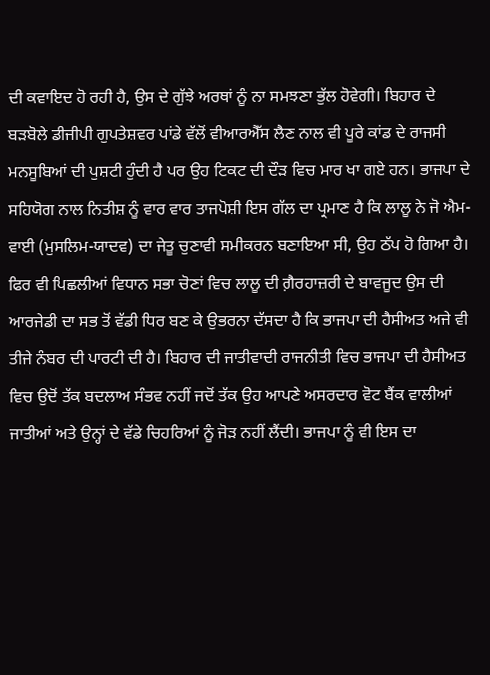ਦੀ ਕਵਾਇਦ ਹੋ ਰਹੀ ਹੈ, ਉਸ ਦੇ ਗੁੱਝੇ ਅਰਥਾਂ ਨੂੰ ਨਾ ਸਮਝਣਾ ਭੁੱਲ ਹੋਵੇਗੀ। ਬਿਹਾਰ ਦੇ ਬੜਬੋਲੇ ਡੀਜੀਪੀ ਗੁਪਤੇਸ਼ਵਰ ਪਾਂਡੇ ਵੱਲੋਂ ਵੀਆਰਐੱਸ ਲੈਣ ਨਾਲ ਵੀ ਪੂਰੇ ਕਾਂਡ ਦੇ ਰਾਜਸੀ ਮਨਸੂਬਿਆਂ ਦੀ ਪੁਸ਼ਟੀ ਹੁੰਦੀ ਹੈ ਪਰ ਉਹ ਟਿਕਟ ਦੀ ਦੌੜ ਵਿਚ ਮਾਰ ਖਾ ਗਏ ਹਨ। ਭਾਜਪਾ ਦੇ ਸਹਿਯੋਗ ਨਾਲ ਨਿਤੀਸ਼ ਨੂੰ ਵਾਰ ਵਾਰ ਤਾਜਪੋਸ਼ੀ ਇਸ ਗੱਲ ਦਾ ਪ੍ਰਮਾਣ ਹੈ ਕਿ ਲਾਲੂ ਨੇ ਜੋ ਐਮ-ਵਾਈ (ਮੁਸਲਿਮ-ਯਾਦਵ) ਦਾ ਜੇਤੂ ਚੁਣਾਵੀ ਸਮੀਕਰਨ ਬਣਾਇਆ ਸੀ, ਉਹ ਠੱਪ ਹੋ ਗਿਆ ਹੈ। ਫਿਰ ਵੀ ਪਿਛਲੀਆਂ ਵਿਧਾਨ ਸਭਾ ਚੋਣਾਂ ਵਿਚ ਲਾਲੂ ਦੀ ਗ਼ੈਰਹਾਜ਼ਰੀ ਦੇ ਬਾਵਜੂਦ ਉਸ ਦੀ ਆਰਜੇਡੀ ਦਾ ਸਭ ਤੋਂ ਵੱਡੀ ਧਿਰ ਬਣ ਕੇ ਉਭਰਨਾ ਦੱਸਦਾ ਹੈ ਕਿ ਭਾਜਪਾ ਦੀ ਹੈਸੀਅਤ ਅਜੇ ਵੀ ਤੀਜੇ ਨੰਬਰ ਦੀ ਪਾਰਟੀ ਦੀ ਹੈ। ਬਿਹਾਰ ਦੀ ਜਾਤੀਵਾਦੀ ਰਾਜਨੀਤੀ ਵਿਚ ਭਾਜਪਾ ਦੀ ਹੈਸੀਅਤ ਵਿਚ ਉਦੋਂ ਤੱਕ ਬਦਲਾਅ ਸੰਭਵ ਨਹੀਂ ਜਦੋਂ ਤੱਕ ਉਹ ਆਪਣੇ ਅਸਰਦਾਰ ਵੋਟ ਬੈਂਕ ਵਾਲੀਆਂ ਜਾਤੀਆਂ ਅਤੇ ਉਨ੍ਹਾਂ ਦੇ ਵੱਡੇ ਚਿਹਰਿਆਂ ਨੂੰ ਜੋੜ ਨਹੀਂ ਲੈਂਦੀ। ਭਾਜਪਾ ਨੂੰ ਵੀ ਇਸ ਦਾ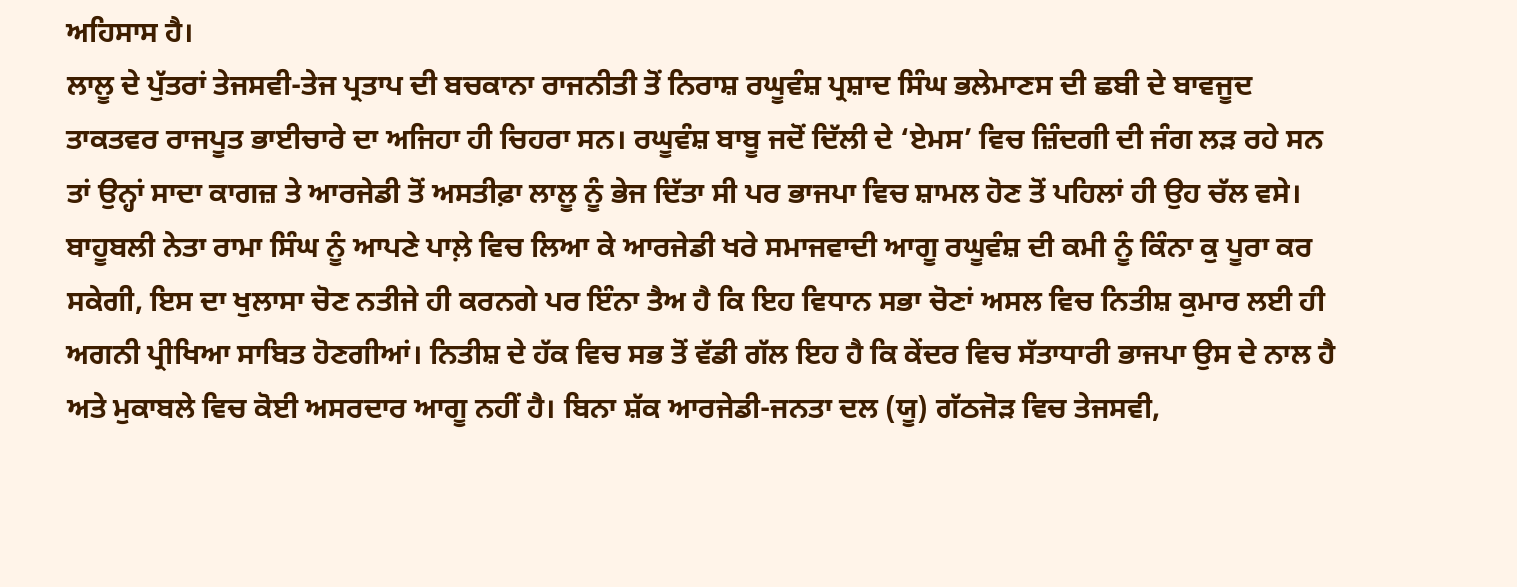ਅਹਿਸਾਸ ਹੈ।
ਲਾਲੂ ਦੇ ਪੁੱਤਰਾਂ ਤੇਜਸਵੀ-ਤੇਜ ਪ੍ਰਤਾਪ ਦੀ ਬਚਕਾਨਾ ਰਾਜਨੀਤੀ ਤੋਂ ਨਿਰਾਸ਼ ਰਘੂਵੰਸ਼ ਪ੍ਰਸ਼ਾਦ ਸਿੰਘ ਭਲੇਮਾਣਸ ਦੀ ਛਬੀ ਦੇ ਬਾਵਜੂਦ ਤਾਕਤਵਰ ਰਾਜਪੂਤ ਭਾਈਚਾਰੇ ਦਾ ਅਜਿਹਾ ਹੀ ਚਿਹਰਾ ਸਨ। ਰਘੂਵੰਸ਼ ਬਾਬੂ ਜਦੋਂ ਦਿੱਲੀ ਦੇ ‘ਏਮਸ’ ਵਿਚ ਜ਼ਿੰਦਗੀ ਦੀ ਜੰਗ ਲੜ ਰਹੇ ਸਨ ਤਾਂ ਉਨ੍ਹਾਂ ਸਾਦਾ ਕਾਗਜ਼ ਤੇ ਆਰਜੇਡੀ ਤੋਂ ਅਸਤੀਫ਼ਾ ਲਾਲੂ ਨੂੰ ਭੇਜ ਦਿੱਤਾ ਸੀ ਪਰ ਭਾਜਪਾ ਵਿਚ ਸ਼ਾਮਲ ਹੋਣ ਤੋਂ ਪਹਿਲਾਂ ਹੀ ਉਹ ਚੱਲ ਵਸੇ। ਬਾਹੂਬਲੀ ਨੇਤਾ ਰਾਮਾ ਸਿੰਘ ਨੂੰ ਆਪਣੇ ਪਾਲ਼ੇ ਵਿਚ ਲਿਆ ਕੇ ਆਰਜੇਡੀ ਖਰੇ ਸਮਾਜਵਾਦੀ ਆਗੂ ਰਘੂਵੰਸ਼ ਦੀ ਕਮੀ ਨੂੰ ਕਿੰਨਾ ਕੁ ਪੂਰਾ ਕਰ ਸਕੇਗੀ, ਇਸ ਦਾ ਖੁਲਾਸਾ ਚੋਣ ਨਤੀਜੇ ਹੀ ਕਰਨਗੇ ਪਰ ਇੰਨਾ ਤੈਅ ਹੈ ਕਿ ਇਹ ਵਿਧਾਨ ਸਭਾ ਚੋਣਾਂ ਅਸਲ ਵਿਚ ਨਿਤੀਸ਼ ਕੁਮਾਰ ਲਈ ਹੀ ਅਗਨੀ ਪ੍ਰੀਖਿਆ ਸਾਬਿਤ ਹੋਣਗੀਆਂ। ਨਿਤੀਸ਼ ਦੇ ਹੱਕ ਵਿਚ ਸਭ ਤੋਂ ਵੱਡੀ ਗੱਲ ਇਹ ਹੈ ਕਿ ਕੇਂਦਰ ਵਿਚ ਸੱਤਾਧਾਰੀ ਭਾਜਪਾ ਉਸ ਦੇ ਨਾਲ ਹੈ ਅਤੇ ਮੁਕਾਬਲੇ ਵਿਚ ਕੋਈ ਅਸਰਦਾਰ ਆਗੂ ਨਹੀਂ ਹੈ। ਬਿਨਾ ਸ਼ੱਕ ਆਰਜੇਡੀ-ਜਨਤਾ ਦਲ (ਯੂ) ਗੱਠਜੋੜ ਵਿਚ ਤੇਜਸਵੀ,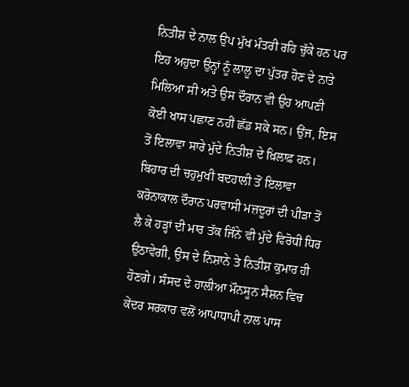ਨਿਤੀਸ਼ ਦੇ ਨਾਲ ਉਪ ਮੁੱਖ ਮੰਤਰੀ ਰਹਿ ਚੁੱਕੇ ਹਨ ਪਰ ਇਹ ਅਹੁਦਾ ਉਨ੍ਹਾਂ ਨੂੰ ਲਾਲੂ ਦਾ ਪੁੱਤਰ ਹੋਣ ਦੇ ਨਾਤੇ ਮਿਲਿਆ ਸੀ ਅਤੇ ਉਸ ਦੌਰਾਨ ਵੀ ਉਹ ਆਪਣੀ ਕੋਈ ਖਾਸ ਪਛਾਣ ਨਹੀਂ ਛੱਡ ਸਕੇ ਸਨ। ਉਂਜ, ਇਸ ਤੋਂ ਇਲਾਵਾ ਸਾਰੇ ਮੁੱਦੇ ਨਿਤੀਸ਼ ਦੇ ਖ਼ਿਲਾਫ਼ ਹਨ। ਬਿਹਾਰ ਦੀ ਚਹੁਮੁਖੀ ਬਦਹਾਲੀ ਤੋਂ ਇਲਾਵਾ ਕਰੋਨਾਕਾਲ ਦੌਰਾਨ ਪਰਵਾਸੀ ਮਜ਼ਦੂਰਾਂ ਦੀ ਪੀੜਾ ਤੋਂ ਲੈ ਕੇ ਹੜ੍ਹਾਂ ਦੀ ਮਾਰ ਤੱਕ ਜਿੰਨੇ ਵੀ ਮੁੱਦੇ ਵਿਰੋਧੀ ਧਿਰ ਉਠਾਵੇਗੀ, ਉਸ ਦੇ ਨਿਸ਼ਾਨੇ ਤੇ ਨਿਤੀਸ਼ ਕੁਮਾਰ ਹੀ ਹੋਣਗੇ। ਸੰਸਦ ਦੇ ਹਾਲੀਆ ਮੌਨਸੂਨ ਸੈਸ਼ਨ ਵਿਚ ਕੇਂਦਰ ਸਰਕਾਰ ਵਲੋਂ ਆਪਾਧਾਪੀ ਨਾਲ ਪਾਸ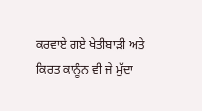ਕਰਵਾਏ ਗਏ ਖੇਤੀਬਾੜੀ ਅਤੇ ਕਿਰਤ ਕਾਨੂੰਨ ਵੀ ਜੇ ਮੁੱਦਾ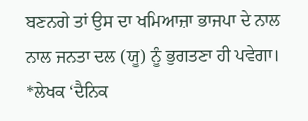ਬਣਨਗੇ ਤਾਂ ਉਸ ਦਾ ਖਮਿਆਜ਼ਾ ਭਾਜਪਾ ਦੇ ਨਾਲ ਨਾਲ ਜਨਤਾ ਦਲ (ਯੂ) ਨੂੰ ਭੁਗਤਣਾ ਹੀ ਪਵੇਗਾ।
*ਲੇਖਕ ‘ਦੈਨਿਕ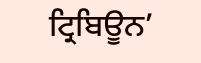ਟ੍ਰਿਬਿਊਨ’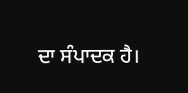ਦਾ ਸੰਪਾਦਕ ਹੈ।